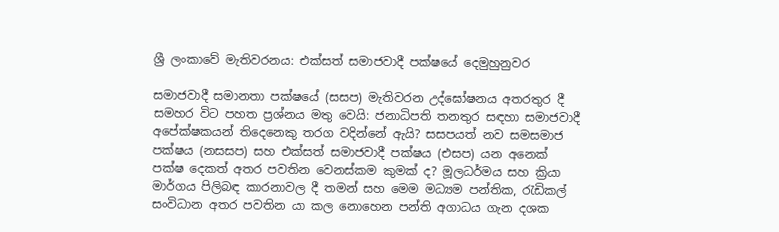ශ්‍රී ලංකාවේ මැතිවරනය: එක්සත්‌ සමාජවාදී පක්ෂයේ දෙමුහුනුවර

සමාජවාදී සමානතා පක්ෂයේ (සසප) මැතිවරන උද්ඝෝෂනය අතරතුර දී සමහර විට පහත ප්‍රශ්නය මතු වෙයි: ජනාධිපති තනතුර සඳහා සමාජවාදී අපේක්ෂකයන් තිදෙනෙකු තරග වදින්නේ ඇයි? සසපයත් නව සමසමාජ පක්ෂය (නසසප) සහ එක්සත් සමාජවාදී පක්ෂය (එසප) යන අනෙක් පක්ෂ දෙකත් අතර පවතින වෙනස්කම කුමක් ද? මූලධර්මය සහ ක්‍රියා මාර්ගය පිලිබඳ කාරනාවල දී තමන් සහ මෙම මධ්‍යම පන්තික, රැඩිකල් සංවිධාන අතර පවතින යා කල නොහෙන පන්ති අගාධය ගැන දශක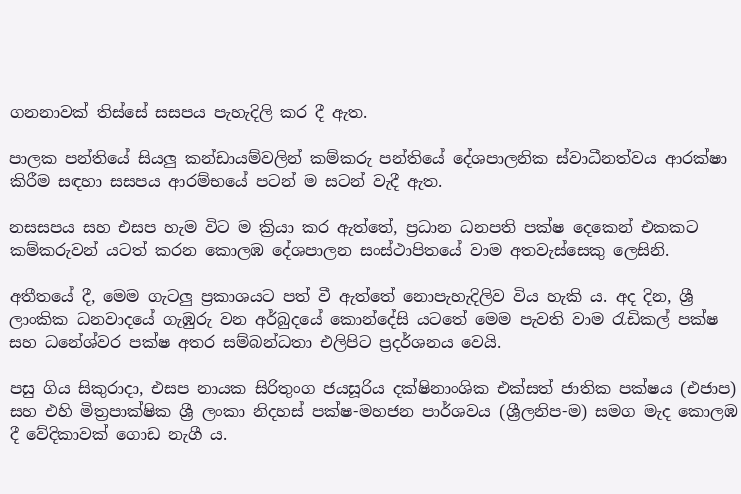ගනනාවක් තිස්සේ සසපය පැහැදිලි කර දී ඇත.

පාලක පන්තියේ සියලු කන්ඩායම්වලින් කම්කරු පන්තියේ දේශපාලනික ස්වාධීනත්වය ආරක්ෂා කිරීම සඳහා සසපය ආරම්භයේ පටන් ම සටන් වැදී ඇත.

නසසපය සහ එසප හැම විට ම ක්‍රියා කර ඇත්තේ, ප්‍රධාන ධනපති පක්ෂ දෙකෙන් එකකට කම්කරුවන් යටත් කරන කොලඹ දේශපාලන සංස්ථාපිතයේ වාම අතවැස්සෙකු ලෙසිනි.

අතීතයේ දී, මෙම ගැටලු ප්‍රකාශයට පත් වී ඇත්තේ නොපැහැදිලිව විය හැකි ය. අද දින, ශ්‍රී ලාංකික ධනවාදයේ ගැඹුරු වන අර්බුදයේ කොන්දේසි යටතේ මෙම පැවති වාම රැඩිකල් පක්ෂ සහ ධනේශ්වර පක්ෂ අතර සම්බන්ධතා එලිපිට ප්‍රදර්ශනය වෙයි.

පසු ගිය සිකුරාදා, එසප නායක සිරිතුංග ජයසූරිය දක්ෂිනාංශික එක්සත් ජාතික පක්ෂය (එජාප) සහ එහි මිත්‍රපාක්ෂික ශ්‍රී ලංකා නිදහස් පක්ෂ-මහජන පාර්ශවය (ශ්‍රීලනිප-ම) සමග මැද කොලඹ දී වේදිකාවක් ගොඩ නැගී ය.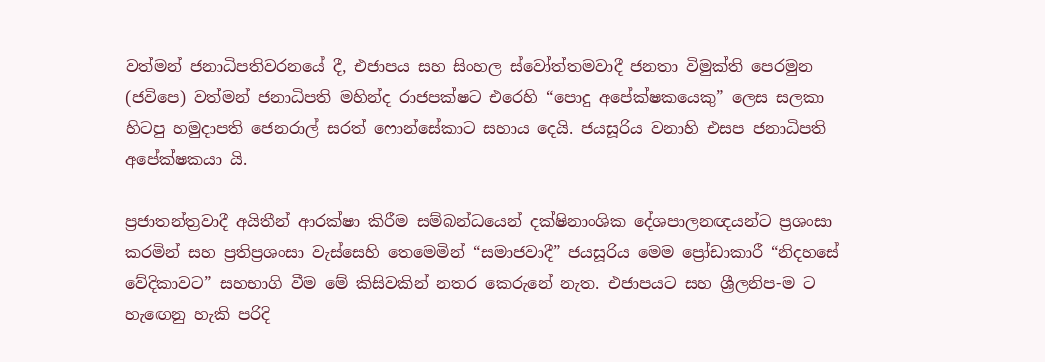වත්මන් ජනාධිපතිවරනයේ දී, එජාපය සහ සිංහල ස්වෝත්තමවාදී ජනතා විමුක්ති පෙරමුන (ජවිපෙ) වත්මන් ජනාධිපති මහින්ද රාජපක්ෂට එරෙහි “පොදු අපේක්ෂකයෙකු” ලෙස සලකා හිටපු හමුදාපති ජෙනරාල් සරත් ෆොන්සේකාට සහාය දෙයි. ජයසූරිය වනාහි එසප ජනාධිපති අපේක්ෂකයා යි.

ප්‍රජාතන්ත්‍රවාදී අයිතීන් ආරක්ෂා කිරීම සම්බන්ධයෙන් දක්ෂිනාංශික දේශපාලනඥයන්ට ප්‍රශංසා කරමින් සහ ප්‍රතිප්‍රශංසා වැස්සෙහි තෙමෙමින් “සමාජවාදී” ජයසූරිය මෙම ප්‍රෝඩාකාරී “නිදහසේ වේදිකාවට” සහභාගි වීම මේ කිසිවකින් නතර කෙරුනේ නැත. එජාපයට සහ ශ්‍රීලනිප-ම ට හැඟෙනු හැකි පරිදි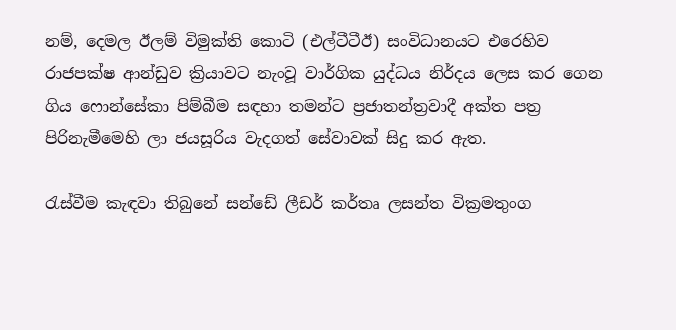නම්, දෙමල ඊලම් විමුක්ති කොටි (එල්ටීටීඊ) සංවිධානයට එරෙහිව රාජපක්ෂ ආන්ඩුව ක්‍රියාවට නැංවූ වාර්ගික යුද්ධය නිර්දය ලෙස කර ගෙන ගිය ෆොන්සේකා පිම්බීම සඳහා තමන්ට ප්‍රජාතන්ත්‍රවාදී අක්ත පත්‍ර පිරිනැමීමෙහි ලා ජයසූරිය වැදගත් සේවාවක් සිදු කර ඇත.

රැස්වීම කැඳවා තිබුනේ සන්ඩේ ලීඩර් කර්තෘ ලසන්ත වික්‍රමතුංග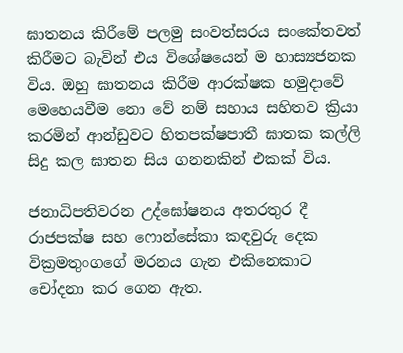ඝාතනය කිරීමේ පලමු සංවත්සරය සංකේතවත් කිරීමට බැවින් එය විශේෂයෙන් ම හාස්‍යජනක විය. ඔහු ඝාතනය කිරීම ආරක්ෂක හමුදාවේ මෙහෙයවීම නො වේ නම් සහාය සහිතව ක්‍රියා කරමින් ආන්ඩුවට හිතපක්ෂපාතී ඝාතක කල්ලි සිදු කල ඝාතන සිය ගනනකින් එකක් විය.

ජනාධිපතිවරන උද්ඝෝෂනය අතරතුර දී රාජපක්ෂ සහ ෆොන්සේකා කඳවුරු දෙක වික්‍රමතුංගගේ මරනය ගැන එකිනෙකාට චෝදනා කර ගෙන ඇත.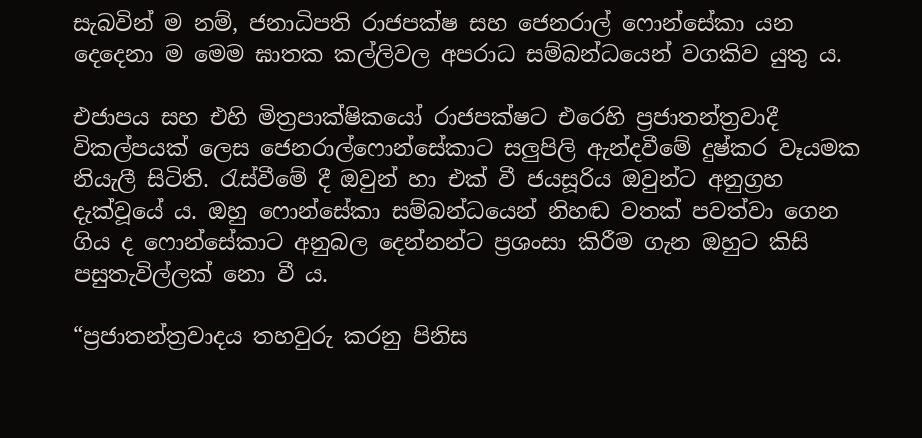සැබවින් ම නම්, ජනාධිපති රාජපක්ෂ සහ ජෙනරාල් ෆොන්සේකා යන දෙදෙනා ම මෙම ඝාතක කල්ලිවල අපරාධ සම්බන්ධයෙන් වගකිව යුතු ය.

එජාපය සහ එහි මිත්‍රපාක්ෂිකයෝ රාජපක්ෂට එරෙහි ප්‍රජාතන්ත්‍රවාදී විකල්පයක් ලෙස ජෙනරාල්ෆොන්සේකාට සලුපිලි ඇන්දවීමේ දුෂ්කර වෑයමක නියැලී සිටිති. රැස්වීමේ දී ඔවුන් හා එක් වී ජයසූරිය ඔවුන්ට අනුග්‍රහ දැක්වූයේ ය. ඔහු ෆොන්සේකා සම්බන්ධයෙන් නිහඬ වතක් පවත්වා ගෙන ගිය ද ෆොන්සේකාට අනුබල දෙන්නන්ට ප්‍රශංසා කිරීම ගැන ඔහුට කිසි පසුතැවිල්ලක් නො වී ය.

“ප්‍රජාතන්ත්‍රවාදය තහවුරු කරනු පිනිස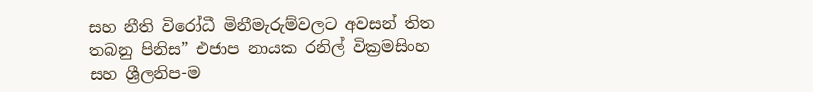සහ නීති විරෝධී මිනීමැරුම්වලට අවසන් තිත තබනු පිනිස” එජාප නායක රනිල් වික්‍රමසිංහ සහ ශ්‍රීලනිප-ම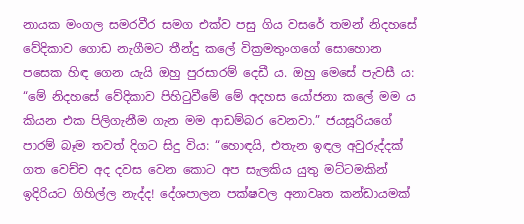නායක මංගල සමරවීර සමග එක්ව පසු ගිය වසරේ තමන් නිදහසේ වේදිකාව ගොඩ නැගීමට තීන්දු කලේ වික්‍රමතුංගගේ සොහොන පසෙක හිඳ ගෙන යැයි ඔහු පුරසාරම් දෙඩී ය. ඔහු මෙසේ පැවසී ය: “මේ නිදහසේ වේදිකාව පිහිටුවීමේ මේ අදහස යෝජනා කලේ මම ය කියන එක පිලිගැනීම ගැන මම ආඩම්බර වෙනවා.” ජයසූරියගේ පාරම් බෑම තවත් දිගට සිදු විය: “හොඳයි, එතැන ඉඳල අවුරුද්දක් ගත වෙච්ච අද දවස වෙන කොට අප සැලකිය යුතු මට්ටමකින් ඉදිරියට ගිහිල්ල නැද්ද! දේශපාලන පක්ෂවල අනාවෘත කන්ඩායමක්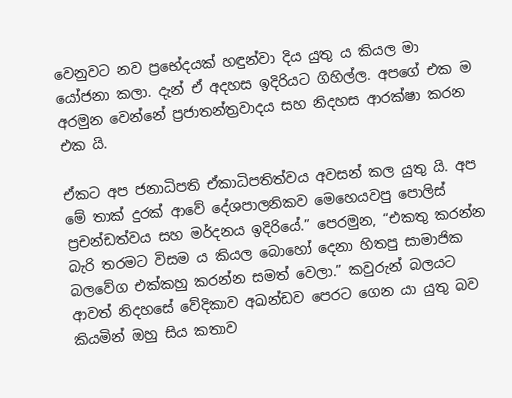වෙනුවට නව ප්‍රභේදයක් හඳුන්වා දිය යුතු ය කියල මා යෝජනා කලා. දැන් ඒ අදහස ඉදිරියට ගිහිල්ල. අපගේ එක ම අරමුන වෙන්නේ ප්‍රජාතන්ත්‍රවාදය සහ නිදහස ආරක්ෂා කරන එක යි.

ඒකට අප ජනාධිපති ඒකාධිපතිත්වය අවසන් කල යුතු යි. අප මේ තාක් දුරක් ආවේ දේශපාලනිකව මෙහෙයවපු පොලිස් ප්‍රචන්ඩත්වය සහ මර්දනය ඉදිරියේ.” පෙරමුන, “එකතු කරන්න බැරි තරමට විසම ය කියල බොහෝ දෙනා හිතපු සාමාජික බලවේග එක්කහු කරන්න සමත් වෙලා.” කවුරුන් බලයට ආවත් නිදහසේ වේදිකාව අඛන්ඩව පෙරට ගෙන යා යුතු බව කියමින් ඔහු සිය කතාව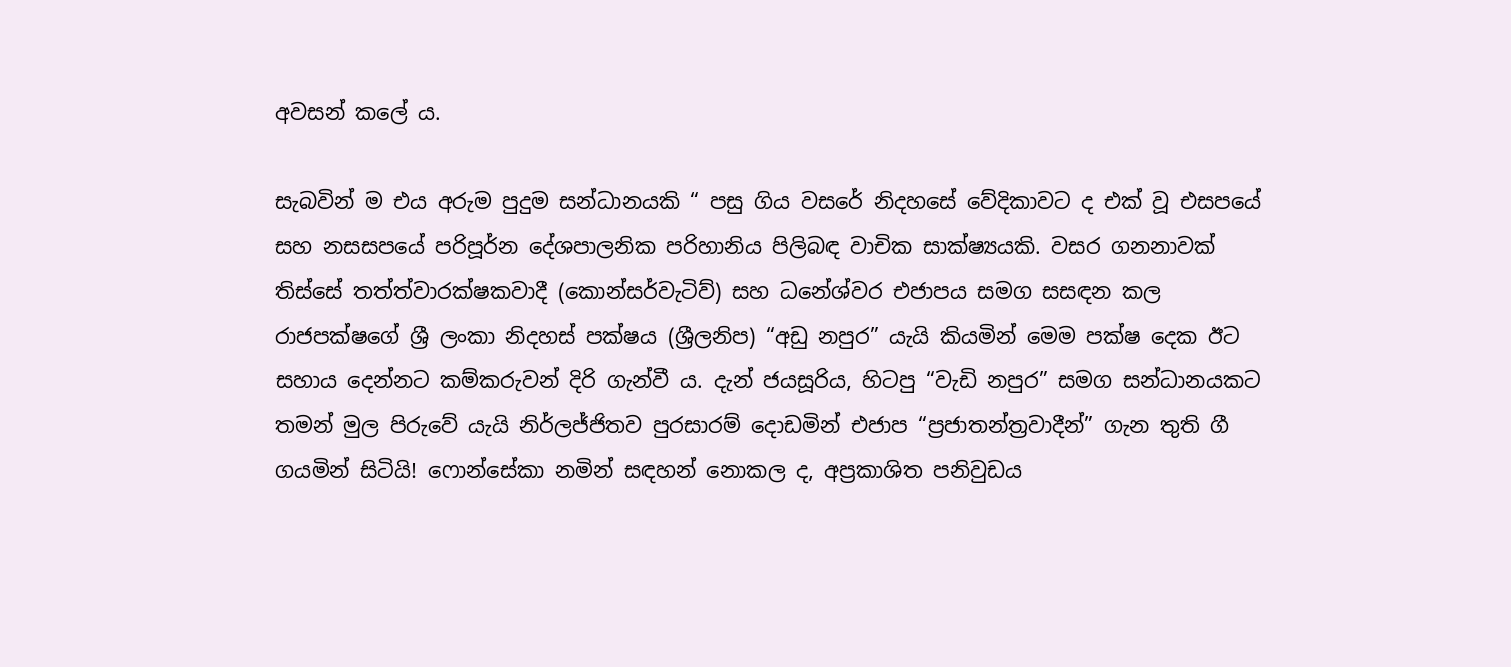අවසන් කලේ ය.

සැබවින් ම එය අරුම පුදුම සන්ධානයකි “ පසු ගිය වසරේ නිදහසේ වේදිකාවට ද එක් වූ එසපයේ සහ නසසපයේ පරිපූර්න දේශපාලනික පරිහානිය පිලිබඳ වාචික සාක්ෂ්‍යයකි. වසර ගනනාවක් තිස්සේ තත්ත්වාරක්ෂකවාදී (කොන්සර්වැටිව්) සහ ධනේශ්වර එජාපය සමග සසඳන කල රාජපක්ෂගේ ශ්‍රී ලංකා නිදහස් පක්ෂය (ශ්‍රීලනිප) “අඩු නපුර” යැයි කියමින් මෙම පක්ෂ දෙක ඊට සහාය දෙන්නට කම්කරුවන් දිරි ගැන්වී ය. දැන් ජයසූරිය, හිටපු “වැඩි නපුර” සමග සන්ධානයකට තමන් මුල පිරුවේ යැයි නිර්ලජ්ජිතව පුරසාරම් දොඩමින් එජාප “ප්‍රජාතන්ත්‍රවාදීන්” ගැන තුති ගී ගයමින් සිටියි! ෆොන්සේකා නමින් සඳහන් නොකල ද, අප්‍රකාශිත පනිවුඩය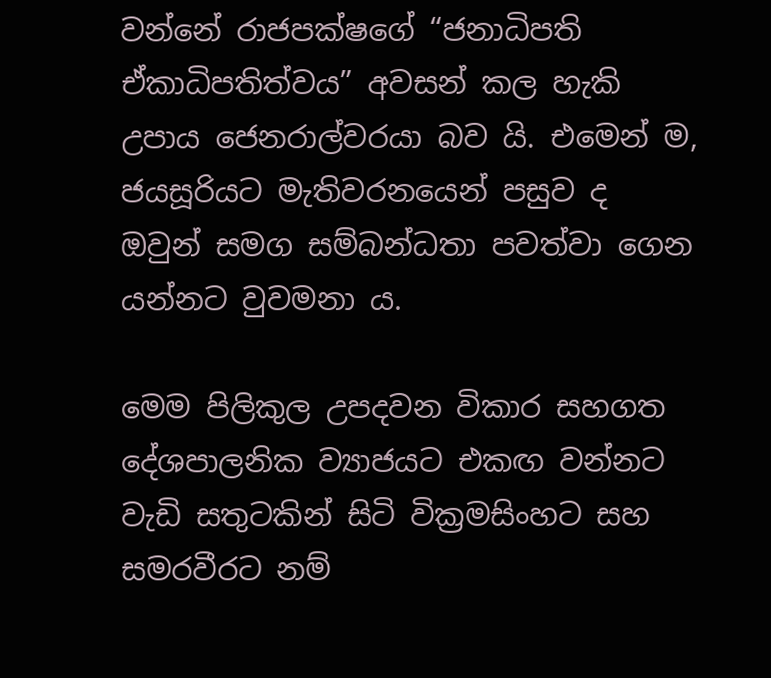වන්නේ රාජපක්ෂගේ “ජනාධිපති ඒකාධිපතිත්වය” අවසන් කල හැකි උපාය ජෙනරාල්වරයා බව යි. එමෙන් ම, ජයසූරියට මැතිවරනයෙන් පසුව ද ඔවුන් සමග සම්බන්ධතා පවත්වා ගෙන යන්නට වුවමනා ය.

මෙම පිලිකුල උපදවන විකාර සහගත දේශපාලනික ව්‍යාජයට එකඟ වන්නට වැඩි සතුටකින් සිටි වික්‍රමසිංහට සහ සමරවීරට නම්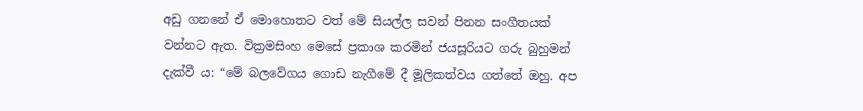අඩු ගනනේ ඒ මොහොතට වත් මේ සියල්ල සවන් පිනන සංගීතයක් වන්නට ඇත. වික්‍රමසිංහ මෙසේ ප්‍රකාශ කරමින් ජයසූරියට ගරු බුහුමන් දැක්වී ය: “මේ බලවේගය ගොඩ නැගීමේ දී මූලිකත්වය ගත්තේ ඔහු. අප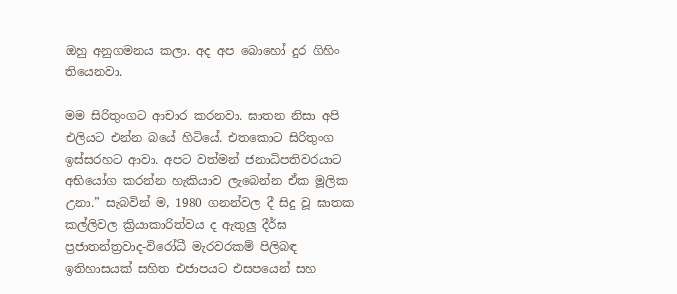ඔහු අනුගමනය කලා. අද අප බොහෝ දුර ගිහිං තියෙනවා.

මම සිරිතුංගට ආචාර කරනවා. ඝාතන නිසා අපි එලියට එන්න බයේ හිටියේ. එතකොට සිරිතුංග ඉස්සරහට ආවා. අපට වත්මන් ජනාධිපතිවරයාට අභියෝග කරන්න හැකියාව ලැබෙන්න ඒක මූලික උනා.” සැබවින් ම, 1980 ගනන්වල දී සිදු වූ ඝාතක කල්ලිවල ක්‍රියාකාරිත්වය ද ඇතුලු දීර්ඝ ප්‍රජාතන්ත්‍රවාද-විරෝධී මැරවරකම් පිලිබඳ ඉතිහාසයක් සහිත එජාපයට එසපයෙන් සහ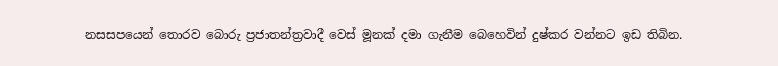නසසපයෙන් තොරව බොරු ප්‍රජාතන්ත්‍රවාදී වෙස් මූනක් දමා ගැනීම බෙහෙවින් දුෂ්කර වන්නට ඉඩ තිබින.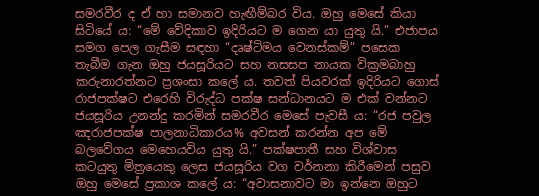සමරවීර ද ඒ හා සමානව හැඟීම්බර විය. ඔහු මෙසේ කියා සිටියේ ය: “මේ වේදිකාව ඉදිරියට ම ගෙන යා යුතු යි.” එජාපය සමග පෙල ගැසීම සඳහා “දෘෂ්ටිමය වෙනස්කම්” පසෙක තැබීම ගැන ඔහු ජයසූරියට සහ නසසප නායක වික්‍රමබාහු කරුනාරත්නට ප්‍රශංසා කලේ ය. තවත් පියවරක් ඉදිරියට ගොස් රාජපක්ෂට එරෙහි විරුද්ධ පක්ෂ සන්ධානයට ම එක් වන්නට ජයසූරිය උනන්දු කරමින් සමරවීර මෙසේ පැවසී ය: “රජ පවුල ඤරාජපක්ෂ පාලනාධිකාරය% අවසන් කරන්න අප මේ බලවේගය මෙහෙයවිය යුතු යි.” පක්ෂපාතී සහ විශ්වාස කටයුතු මිත්‍රයෙකු ලෙස ජයසූරිය වග වර්නනා කිරීමෙන් පසුව ඔහු මෙසේ ප්‍රකාශ කලේ ය: “අවාසනාවට මා ඉන්නෙ ඔහුට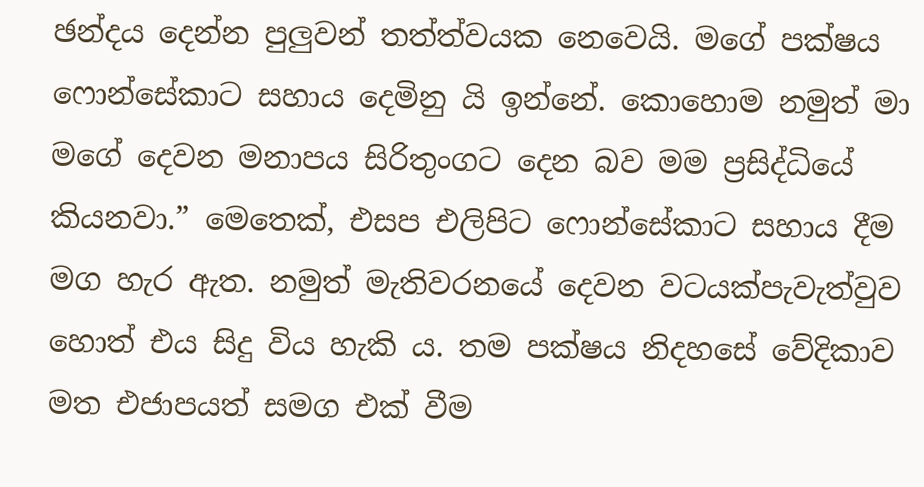ඡන්දය දෙන්න පුලුවන් තත්ත්වයක නෙවෙයි. මගේ පක්ෂය ෆොන්සේකාට සහාය දෙමිනු යි ඉන්නේ. කොහොම නමුත් මා මගේ දෙවන මනාපය සිරිතුංගට දෙන බව මම ප්‍රසිද්ධියේ කියනවා.” මෙතෙක්, එසප එලිපිට ෆොන්සේකාට සහාය දීම මග හැර ඇත. නමුත් මැතිවරනයේ දෙවන වටයක්පැවැත්වුව හොත් එය සිදු විය හැකි ය. තම පක්ෂය නිදහසේ වේදිකාව මත එජාපයත් සමග එක් වීම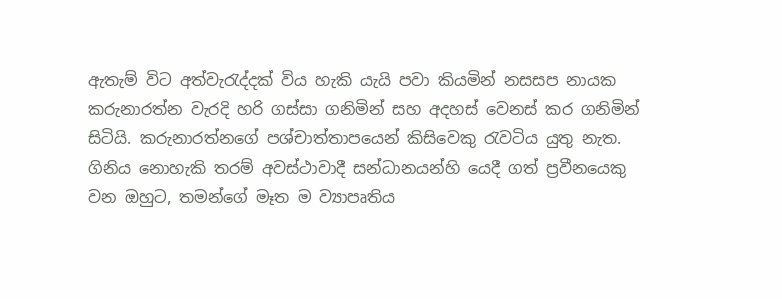ඇතැම් විට අත්වැරැද්දක් විය හැකි යැයි පවා කියමින් නසසප නායක කරුනාරත්න වැරදි හරි ගස්සා ගනිමින් සහ අදහස් වෙනස් කර ගනිමින් සිටියි. කරුනාරත්නගේ පශ්චාත්තාපයෙන් කිසිවෙකු රැවටිය යුතු නැත. ගිනිය නොහැකි තරම් අවස්ථාවාදී සන්ධානයන්හි යෙදී ගත් ප්‍රවීනයෙකු වන ඔහුට, තමන්ගේ මෑත ම ව්‍යාපෘතිය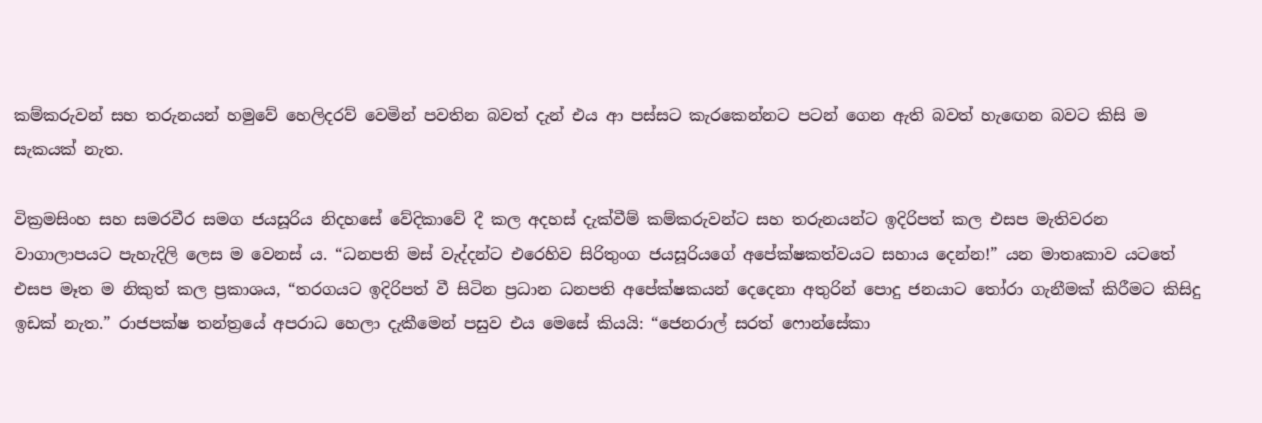කම්කරුවන් සහ තරුනයන් හමුවේ හෙලිදරව් වෙමින් පවතින බවත් දැන් එය ආ පස්සට කැරකෙන්නට පටන් ගෙන ඇති බවත් හැඟෙන බවට කිසි ම සැකයක් නැත.

වික්‍රමසිංහ සහ සමරවීර සමග ජයසූරිය නිදහසේ වේදිකාවේ දී කල අදහස් දැක්වීම් කම්කරුවන්ට සහ තරුනයන්ට ඉදිරිපත් කල එසප මැතිවරන වාගාලාපයට පැහැදිලි ලෙස ම වෙනස් ය. “ධනපති මස් වැද්දන්ට එරෙහිව සිරිතුංග ජයසූරියගේ අපේක්ෂකත්වයට සහාය දෙන්න!” යන මාතෘකාව යටතේ එසප මෑත ම නිකුත් කල ප්‍රකාශය, “තරගයට ඉදිරිපත් වී සිටින ප්‍රධාන ධනපති අපේක්ෂකයන් දෙදෙනා අතුරින් පොදු ජනයාට තෝරා ගැනීමක් කිරීමට කිසිදු ඉඩක් නැත.” රාජපක්ෂ තන්ත්‍රයේ අපරාධ හෙලා දැකීමෙන් පසුව එය මෙසේ කියයි: “ජෙනරාල් සරත් ෆොන්සේකා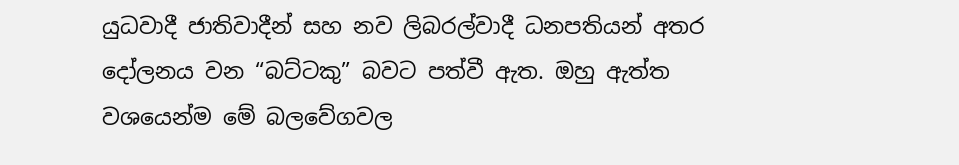යුධවාදී ජාතිවාදීන් සහ නව ලිබරල්වාදී ධනපතියන් අතර දෝලනය වන “බට්ටකු” බවට පත්වී ඇත. ඔහු ඇත්ත වශයෙන්ම මේ බලවේගවල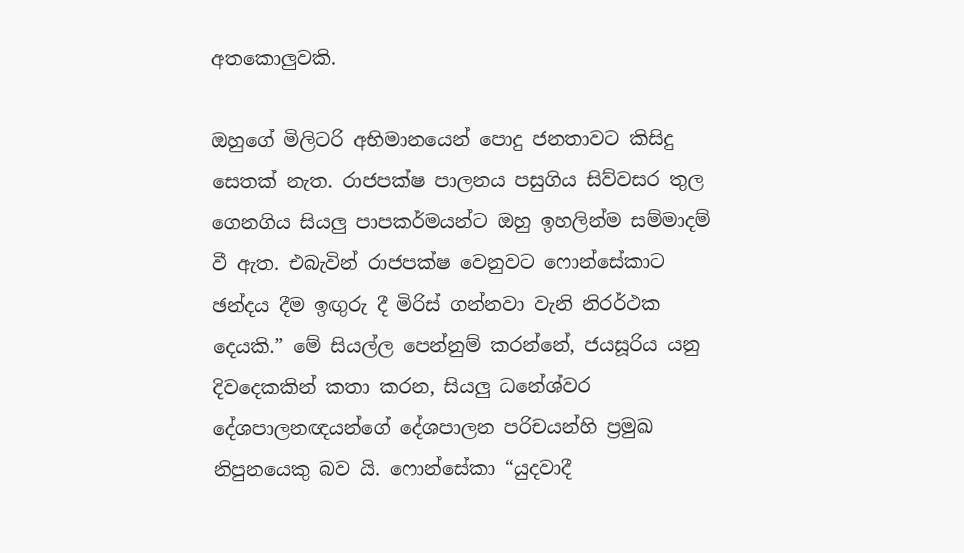අතකොලුවකි.

ඔහුගේ මිලිටරි අභිමානයෙන් පොදු ජනතාවට කිසිදු සෙතක් නැත. රාජපක්ෂ පාලනය පසුගිය සිව්වසර තුල ගෙනගිය සියලු පාපකර්මයන්ට ඔහු ඉහලින්ම සම්මාදම් වී ඇත. එබැවින් රාජපක්ෂ වෙනුවට ෆොන්සේකාට ඡන්දය දීම ඉඟුරු දී මිරිස් ගන්නවා වැනි නිරර්ථක දෙයකි.” මේ සියල්ල පෙන්නුම් කරන්නේ, ජයසූරිය යනු දිවදෙකකින් කතා කරන, සියලු ධනේශ්වර දේශපාලනඥයන්ගේ දේශපාලන පරිචයන්හි ප්‍රමුඛ නිපුනයෙකු බව යි. ෆොන්සේකා “යුදවාදී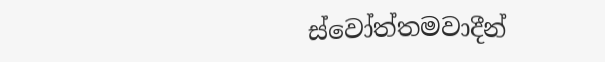ස්වෝත්තමවාදීන්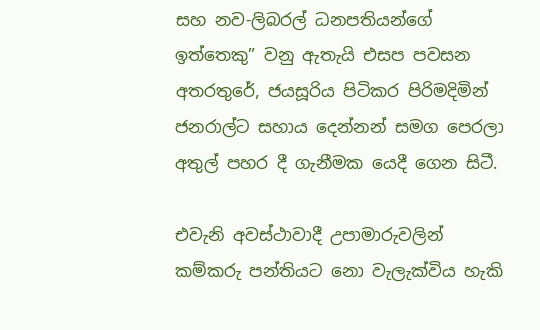සහ නව-ලිබරල් ධනපතියන්ගේ ඉත්තෙකු” වනු ඇතැයි එසප පවසන අතරතුරේ, ජයසූරිය පිටිකර පිරිමදිමින් ජනරාල්ට සහාය දෙන්නන් සමග පෙරලා අතුල් පහර දී ගැනීමක යෙදී ගෙන සිටී.

එවැනි අවස්ථාවාදී උපාමාරුවලින් කම්කරු පන්තියට නො වැලැක්විය හැකි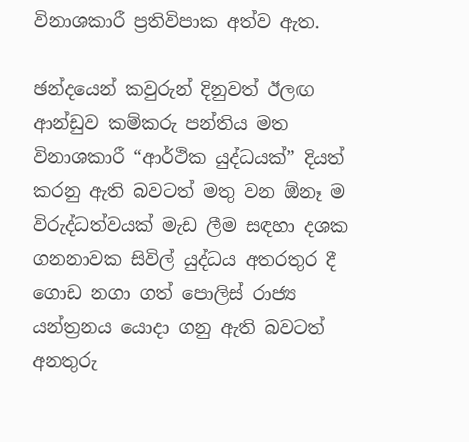විනාශකාරී ප්‍රතිවිපාක අත්ව ඇත.

ඡන්දයෙන් කවුරුන් දිනුවත් ඊලඟ ආන්ඩුව කම්කරු පන්තිය මත විනාශකාරී “ආර්ථික යුද්ධයක්” දියත් කරනු ඇති බවටත් මතු වන ඕනෑ ම විරුද්ධත්වයක් මැඩ ලීම සඳහා දශක ගනනාවක සිවිල් යුද්ධය අතරතුර දී ගොඩ නගා ගත් පොලිස් රාජ්‍ය යන්ත්‍රනය යොදා ගනු ඇති බවටත් අනතුරු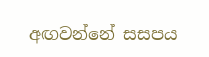අඟවන්නේ සසපය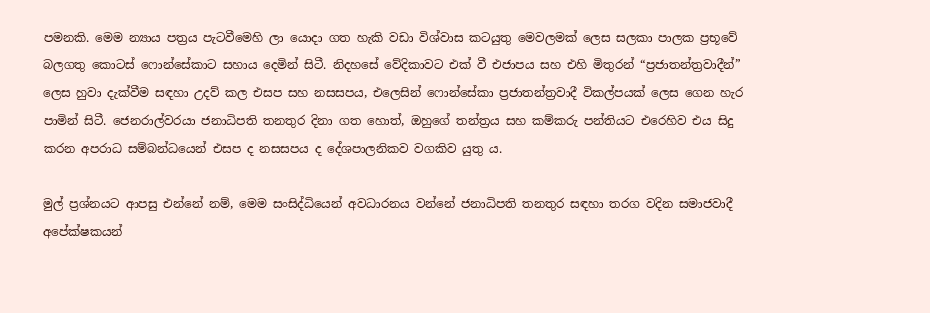පමනකි. මෙම න්‍යාය පත්‍රය පැටවීමෙහි ලා යොදා ගත හැකි වඩා විශ්වාස කටයුතු මෙවලමක් ලෙස සලකා පාලක ප්‍රභූවේ බලගතු කොටස් ෆොන්සේකාට සහාය දෙමින් සිටී. නිදහසේ වේදිකාවට එක් වී එජාපය සහ එහි මිතුරන් “ප්‍රජාතන්ත්‍රවාදීන්” ලෙස හුවා දැක්වීම සඳහා උදව් කල එසප සහ නසසපය, එලෙසින් ෆොන්සේකා ප්‍රජාතන්ත්‍රවාදී විකල්පයක් ලෙස ගෙන හැර පාමින් සිටී. ජෙනරාල්වරයා ජනාධිපති තනතුර දිනා ගත හොත්, ඔහුගේ තන්ත්‍රය සහ කම්කරු පන්තියට එරෙහිව එය සිදු කරන අපරාධ සම්බන්ධයෙන් එසප ද නසසපය ද දේශපාලනිකව වගකිව යුතු ය.

මුල් ප්‍රශ්නයට ආපසු එන්නේ නම්, මෙම සංසිද්ධියෙන් අවධාරනය වන්නේ ජනාධිපති තනතුර සඳහා තරග වදින සමාජවාදී අපේක්ෂකයන්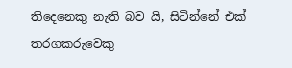තිදෙනෙකු නැති බව යි, සිටින්නේ එක් තරගකරුවෙකු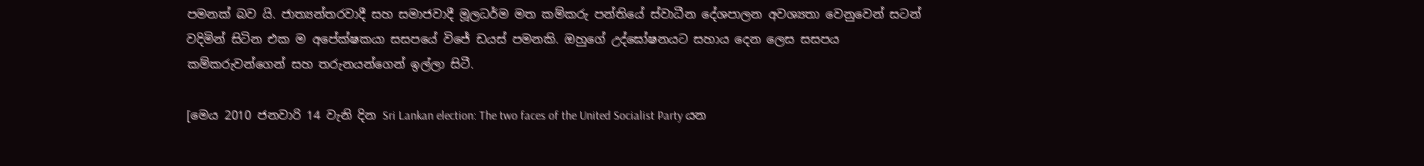පමනක් බව යි. ජාත්‍යන්තරවාදී සහ සමාජවාදී මූලධර්ම මත කම්කරු පන්තියේ ස්වාධීන දේශපාලන අවශ්‍යතා වෙනුවෙන් සටන් වදිමින් සිටින එක ම අපේක්ෂකයා සසපයේ විජේ ඩයස් පමනකි. ඔහුගේ උද්ඝෝෂනයට සහාය දෙන ලෙස සසපය කම්කරුවන්ගෙන් සහ තරුනයන්ගෙන් ඉල්ලා සිටී.

[මෙය 2010 ජනවාරි 14 වැනි දින Sri Lankan election: The two faces of the United Socialist Party යන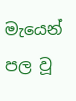මැයෙන් පල වූ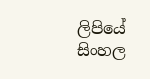ලිපියේ සිංහල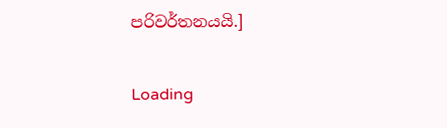පරිවර්තනයයි.]

Loading